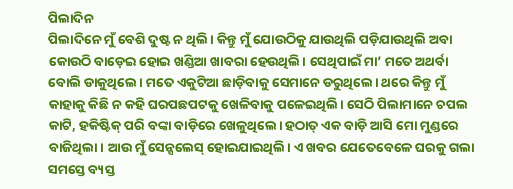ପିଲାଦିନ
ପିଲାଦିନେ ମୁଁ ବେଶି ଦୁଷ୍ଟ ନ ଥିଲି। କିନ୍ତୁ ମୁଁ ଯୋଉଠିକୁ ଯାଉଥିଲି ପଡ଼ିଯାଉଥିଲି ଅବା କୋଉଠି ବାଡ଼େଇ ହୋଇ ଖଣ୍ଡିଆ ଖାବରା ହେଉଥିଲି। ସେଥିପାଇଁ ମା’ ମତେ ଅଥର୍ବା ବୋଲି ଡାକୁଥିଲେ। ମତେ ଏକୁଟିଆ ଛାଡ଼ିବାକୁ ସେମାନେ ଡରୁଥିଲେ। ଥରେ କିନ୍ତୁ ମୁଁ କାହାକୁ କିଛି ନ କହି ଘରପଛପଟକୁ ଖେଳିବାକୁ ପଳେଇଥିଲି। ସେଠି ପିଲାମାନେ ଚପଲ କାଟି, ହକିଷ୍ଟିକ୍ ପରି ବଙ୍କା ବାଡ଼ିରେ ଖେଳୁଥିଲେ। ହଠାତ୍ ଏକ ବାଡ଼ି ଆସି ମୋ ମୁଣ୍ଡରେ ବାଜିଥିଲା। ଆଉ ମୁଁ ସେନ୍ସଲେସ୍ ହୋଇଯାଇଥିଲି। ଏ ଖବର ଯେତେବେଳେ ଘରକୁ ଗଲା ସମସ୍ତେ ବ୍ୟସ୍ତ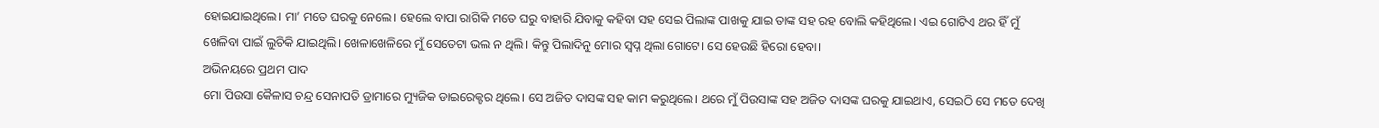ହୋଇଯାଇଥିଲେ। ମା’ ମତେ ଘରକୁ ନେଲେ। ହେଲେ ବାପା ରାଗିକି ମତେ ଘରୁ ବାହାରି ଯିବାକୁ କହିବା ସହ ସେଇ ପିଲାଙ୍କ ପାଖକୁ ଯାଇ ତାଙ୍କ ସହ ରହ ବୋଲି କହିଥିଲେ। ଏଇ ଗୋଟିଏ ଥର ହିଁ ମୁଁ ଖେଳିବା ପାଇଁ ଲୁଚିକି ଯାଇଥିଲି। ଖେଳାଖେଳିରେ ମୁଁ ସେତେଟା ଭଲ ନ ଥିଲି। କିନ୍ତୁ ପିଲାଦିନୁ ମୋର ସ୍ବପ୍ନ ଥିଲା ଗୋଟେ। ସେ ହେଉଛି ହିରୋ ହେବା।
ଅଭିନୟରେ ପ୍ରଥମ ପାଦ
ମୋ ପିଉସା କୈଳାସ ଚନ୍ଦ୍ର ସେନାପତି ଡ୍ରାମାରେ ମ୍ୟୁଜିକ ଡାଇରେକ୍ଟର ଥିଲେ। ସେ ଅଜିତ ଦାସଙ୍କ ସହ କାମ କରୁଥିଲେ। ଥରେ ମୁଁ ପିଉସାଙ୍କ ସହ ଅଜିତ ଦାସଙ୍କ ଘରକୁ ଯାଇଥାଏ, ସେଇଠି ସେ ମତେ ଦେଖି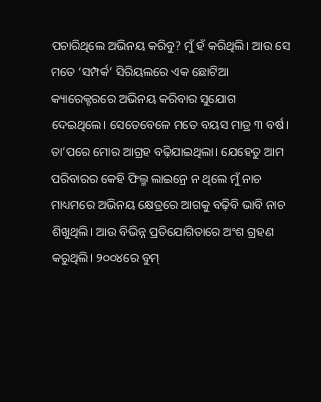ପଚାରିଥିଲେ ଅଭିନୟ କରିବୁ? ମୁଁ ହଁ କରିଥିଲି। ଆଉ ସେ ମତେ ‘ସମ୍ପର୍କ’ ସିରିୟଲରେ ଏକ ଛୋଟିଆ କ୍ୟାରେକ୍ଟରରେ ଅଭିନୟ କରିବାର ସୁଯୋଗ ଦେଇଥିଲେ। ସେତେବେଳେ ମତେ ବୟସ ମାତ୍ର ୩ ବର୍ଷ। ତା’ପରେ ମୋର ଆଗ୍ରହ ବଢ଼ିଯାଇଥିଲା। ଯେହେତୁ ଆମ ପରିବାରର କେହି ଫିଲ୍ମ ଲାଇନ୍ରେ ନ ଥିଲେ ମୁଁ ନାଚ ମାଧ୍ୟମରେ ଅଭିନୟ କ୍ଷେତ୍ରରେ ଆଗକୁ ବଢ଼ିବି ଭାବି ନାଚ ଶିଖୁଥିଲି। ଆଉ ବିଭିନ୍ନ ପ୍ରତିଯୋଗିତାରେ ଅଂଶ ଗ୍ରହଣ କରୁଥିଲି। ୨୦୦୪ରେ ବୁମ୍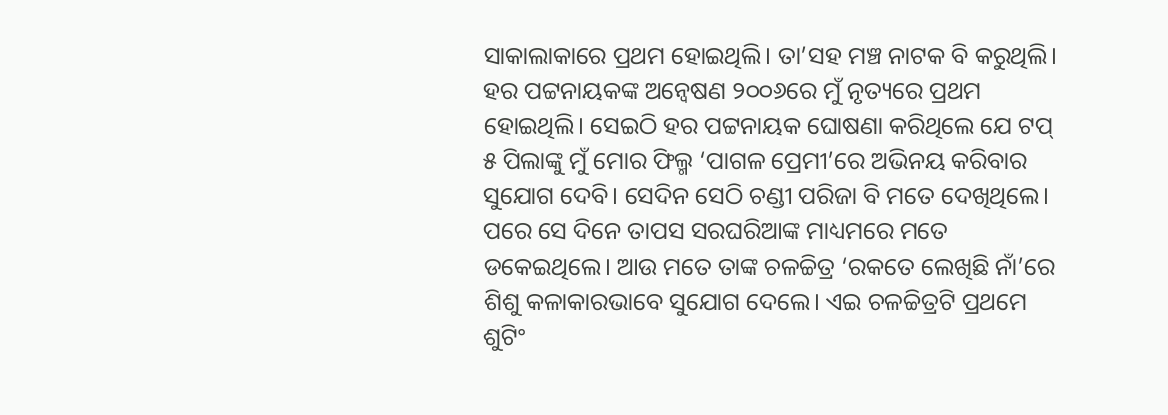ସାକାଲାକାରେ ପ୍ରଥମ ହୋଇଥିଲି। ତା’ସହ ମଞ୍ଚ ନାଟକ ବି କରୁଥିଲି। ହର ପଟ୍ଟନାୟକଙ୍କ ଅନ୍ବେଷଣ ୨୦୦୬ରେ ମୁଁ ନୃତ୍ୟରେ ପ୍ରଥମ ହୋଇଥିଲି। ସେଇଠି ହର ପଟ୍ଟନାୟକ ଘୋଷଣା କରିଥିଲେ ଯେ ଟପ୍ ୫ ପିଲାଙ୍କୁ ମୁଁ ମୋର ଫିଲ୍ମ ‘ପାଗଳ ପ୍ରେମୀ’ରେ ଅଭିନୟ କରିବାର ସୁଯୋଗ ଦେବି। ସେଦିନ ସେଠି ଚଣ୍ଡୀ ପରିଜା ବି ମତେ ଦେଖିଥିଲେ। ପରେ ସେ ଦିନେ ତାପସ ସରଘରିଆଙ୍କ ମାଧ୍ୟମରେ ମତେ ଡକେଇଥିଲେ। ଆଉ ମତେ ତାଙ୍କ ଚଳଚ୍ଚିତ୍ର ‘ରକତେ ଲେଖିଛି ନାଁ’ରେ ଶିଶୁ କଳାକାରଭାବେ ସୁଯୋଗ ଦେଲେ। ଏଇ ଚଳଚ୍ଚିତ୍ରଟି ପ୍ରଥମେ ଶୁଟିଂ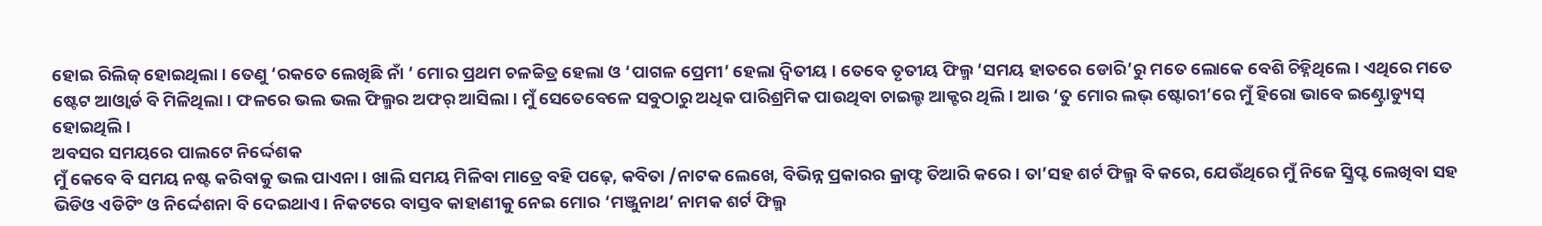ହୋଇ ରିଲିଜ୍ ହୋଇଥିଲା। ତେଣୁ ‘ରକତେ ଲେଖିଛି ନାଁ ’ ମୋର ପ୍ରଥମ ଚଳଚ୍ଚିତ୍ର ହେଲା ଓ ‘ପାଗଳ ପ୍ରେମୀ’ ହେଲା ଦ୍ୱିତୀୟ । ତେବେ ତୃତୀୟ ଫିଲ୍ମ ‘ସମୟ ହାତରେ ଡୋରି’ରୁ ମତେ ଲୋକେ ବେଶି ଚିହ୍ନିଥିଲେ। ଏଥିରେ ମତେ ଷ୍ଟେଟ ଆଓ୍ବାର୍ଡ ବି ମିଳିଥିଲା। ଫଳରେ ଭଲ ଭଲ ଫିଲ୍ମର ଅଫର୍ ଆସିଲା। ମୁଁ ସେତେବେଳେ ସବୁଠାରୁ ଅଧିକ ପାରିଶ୍ରମିକ ପାଉଥିବା ଚାଇଲ୍ଡ ଆକ୍ଟର ଥିଲି। ଆଉ ‘ତୁ ମୋର ଲଭ୍ ଷ୍ଟୋରୀ’ରେ ମୁଁ ହିରୋ ଭାବେ ଇଣ୍ଟ୍ରୋଡ୍ୟୁସ୍ ହୋଇଥିଲି।
ଅବସର ସମୟରେ ପାଲଟେ ନିର୍ଦ୍ଦେଶକ
ମୁଁ କେବେ ବି ସମୟ ନଷ୍ଟ କରିବାକୁ ଭଲ ପାଏନା। ଖାଲି ସମୟ ମିଳିବା ମାତ୍ରେ ବହି ପଢ଼େ, କବିତା /ନାଟକ ଲେଖେ, ବିଭିନ୍ନ ପ୍ରକାରର କ୍ରାଫ୍ଟ ତିଆରି କରେ। ତା’ସହ ଶର୍ଟ ଫିଲ୍ମ ବି କରେ, ଯେଉଁଥିରେ ମୁଁ ନିଜେ ସ୍କ୍ରିପ୍ଟ ଲେଖିବା ସହ ଭିଡିଓ ଏଡିଟିଂ ଓ ନିର୍ଦ୍ଦେଶନା ବି ଦେଇଥାଏ। ନିକଟରେ ବାସ୍ତବ କାହାଣୀକୁ ନେଇ ମୋର ‘ମଞ୍ଜୁନାଥ’ ନାମକ ଶର୍ଟ ଫିଲ୍ମ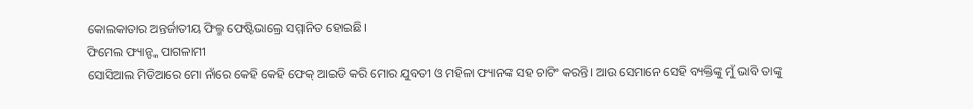କୋଲକାତାର ଅନ୍ତର୍ଜାତୀୟ ଫିଲ୍ମ ଫେଷ୍ଟିଭାଲ୍ରେ ସମ୍ମାନିତ ହୋଇଛି।
ଫିମେଲ ଫ୍ୟାନ୍ଙ୍କ ପାଗଳାମୀ
ସୋସିଆଲ ମିଡିଆରେ ମୋ ନାଁରେ କେହି କେହି ଫେକ୍ ଆଇଡି କରି ମୋର ଯୁବତୀ ଓ ମହିଳା ଫ୍ୟାନଙ୍କ ସହ ଚାଟିଂ କରନ୍ତି। ଆଉ ସେମାନେ ସେହି ବ୍ୟକ୍ତିଙ୍କୁ ମୁଁ ଭାବି ତାଙ୍କୁ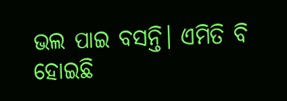ଭଲ ପାଇ ବସନ୍ତି। ଏମିତି ବି ହୋଇଛି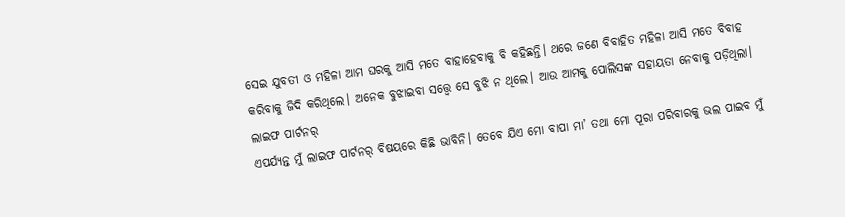ସେଇ ଯୁବତୀ ଓ ମହିଳା ଆମ ଘରକୁ ଆସି ମତେ ବାହାହେବାକୁ ବି କହିଛନ୍ତି। ଥରେ ଜଣେ ବିବାହିତ ମହିଳା ଆସି ମତେ ବିବାହ କରିବାକୁ ଜିଦି କରିଥିଲେ। ଅନେକ ବୁଝାଇବା ସତ୍ତ୍ୱେ ସେ ବୁଝି ନ ଥିଲେ। ଆଉ ଆମକୁ ପୋଲିସଙ୍କ ସହାୟତା ନେବାକୁ ପଡ଼ିଥିଲା।
ଲାଇଫ ପାର୍ଟନର୍
ଏପର୍ଯ୍ୟନ୍ତ ମୁଁ ଲାଇଫ ପାର୍ଟନର୍ ବିଷୟରେ କିଛି ଭାବିନି। ତେବେ ଯିଏ ମୋ ବାପା ମା’ ତଥା ମୋ ପୂରା ପରିବାରକୁ ଭଲ ପାଇବ ମୁଁ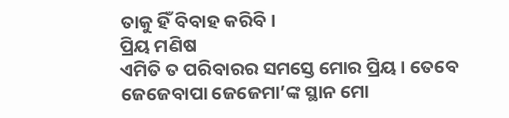ତାକୁ ହିଁ ବିବାହ କରିବି।
ପ୍ରିୟ ମଣିଷ
ଏମିତି ତ ପରିବାରର ସମସ୍ତେ ମୋର ପ୍ରିୟ। ତେବେ ଜେଜେବାପା ଜେଜେମା’ଙ୍କ ସ୍ଥାନ ମୋ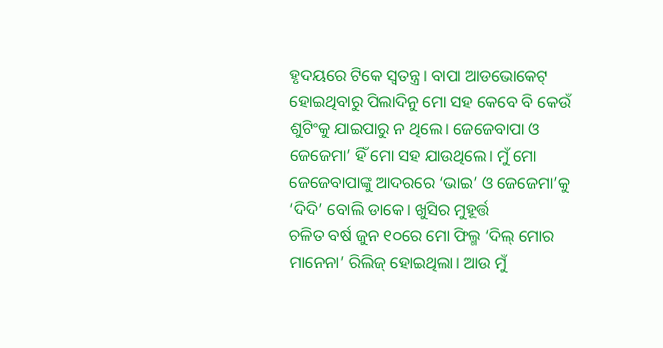ହୃଦୟରେ ଟିକେ ସ୍ବତନ୍ତ୍ର। ବାପା ଆଡଭୋକେଟ୍ ହୋଇଥିବାରୁ ପିଲାଦିନୁ ମୋ ସହ କେବେ ବି କେଉଁ ଶୁଟିଂକୁ ଯାଇପାରୁ ନ ଥିଲେ। ଜେଜେବାପା ଓ ଜେଜେମା’ ହିଁ ମୋ ସହ ଯାଉଥିଲେ। ମୁଁ ମୋ ଜେଜେବାପାଙ୍କୁ ଆଦରରେ ‘ଭାଇ’ ଓ ଜେଜେମା’କୁ ‘ଦିଦି’ ବୋଲି ଡାକେ। ଖୁସିର ମୁହୂର୍ତ୍ତ
ଚଳିତ ବର୍ଷ ଜୁନ ୧୦ରେ ମୋ ଫିଲ୍ମ ‘ଦିଲ୍ ମୋର ମାନେନା’ ରିଲିଜ୍ ହୋଇଥିଲା। ଆଉ ମୁଁ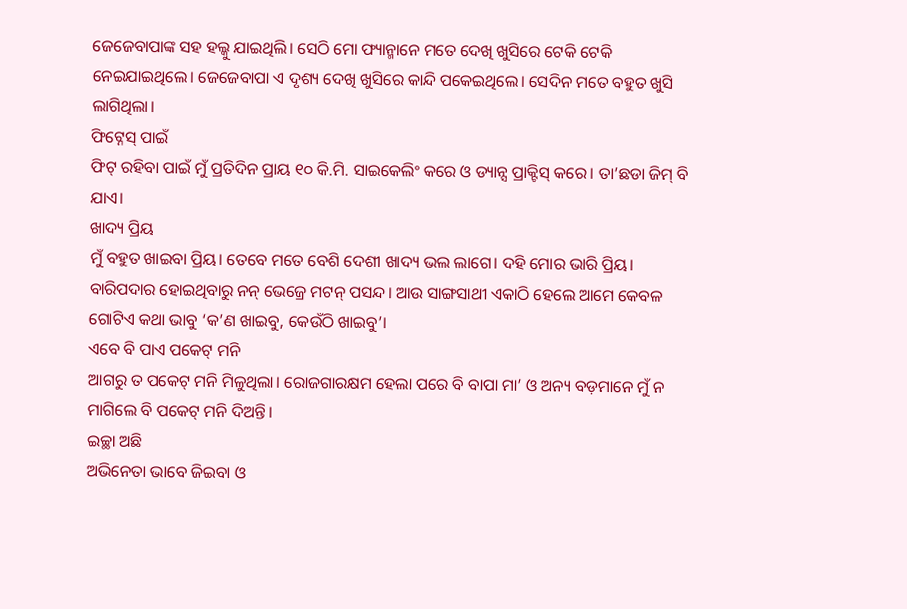ଜେଜେବାପାଙ୍କ ସହ ହଲ୍କୁ ଯାଇଥିଲି। ସେଠି ମୋ ଫ୍ୟାନ୍ମାନେ ମତେ ଦେଖି ଖୁସିରେ ଟେକି ଟେକି ନେଇଯାଇଥିଲେ। ଜେଜେବାପା ଏ ଦୃଶ୍ୟ ଦେଖି ଖୁସିରେ କାନ୍ଦି ପକେଇଥିଲେ। ସେଦିନ ମତେ ବହୁତ ଖୁସି ଲାଗିଥିଲା।
ଫିଟ୍ନେସ୍ ପାଇଁ
ଫିଟ୍ ରହିବା ପାଇଁ ମୁଁ ପ୍ରତିଦିନ ପ୍ରାୟ ୧୦ କି.ମି. ସାଇକେଲିଂ କରେ ଓ ଡ୍ୟାନ୍ସ ପ୍ରାକ୍ଟିସ୍ କରେ। ତା’ଛଡା ଜିମ୍ ବି ଯାଏ।
ଖାଦ୍ୟ ପ୍ରିୟ
ମୁଁ ବହୁତ ଖାଇବା ପ୍ରିୟ। ତେବେ ମତେ ବେଶି ଦେଶୀ ଖାଦ୍ୟ ଭଲ ଲାଗେ। ଦହି ମୋର ଭାରି ପ୍ରିୟ। ବାରିପଦାର ହୋଇଥିବାରୁ ନନ୍ ଭେଜ୍ରେ ମଟନ୍ ପସନ୍ଦ। ଆଉ ସାଙ୍ଗସାଥୀ ଏକାଠି ହେଲେ ଆମେ କେବଳ ଗୋଟିଏ କଥା ଭାବୁ ‘କ’ଣ ଖାଇବୁ, କେଉଁଠି ଖାଇବୁ’।
ଏବେ ବି ପାଏ ପକେଟ୍ ମନି
ଆଗରୁ ତ ପକେଟ୍ ମନି ମିଳୁଥିଲା। ରୋଜଗାରକ୍ଷମ ହେଲା ପରେ ବି ବାପା ମା’ ଓ ଅନ୍ୟ ବଡ଼ମାନେ ମୁଁ ନ ମାଗିଲେ ବି ପକେଟ୍ ମନି ଦିଅନ୍ତି।
ଇଚ୍ଛା ଅଛି
ଅଭିନେତା ଭାବେ ଜିଇବା ଓ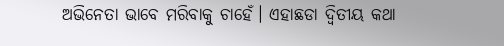ଅଭିନେତା ଭାବେ ମରିବାକୁ ଚାହେଁ। ଏହାଛଡା ଦ୍ୱିତୀୟ କଥା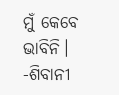ମୁଁ କେବେ ଭାବିନି।
-ଶିବାନୀ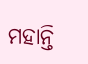ମହାନ୍ତି